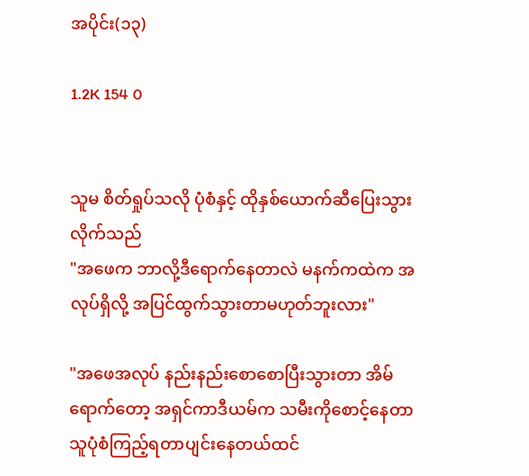အပိုင်း(၁၃)

1.2K 154 0


သူမ စိတ်ရှုပ်သလို ပုံစံနှင့် ထိုနှစ်ယောက်ဆီပြေးသွားလိုက်သည်
"အဖေက ဘာလို့ဒီရောက်နေတာလဲ မနက်ကထဲက အလုပ်ရှိလို့ အပြင်ထွက်သွားတာမဟုတ်ဘူးလား"

"အဖေအလုပ် နည်းနည်းစောစောပြီးသွားတာ အိမ်ရောက်တော့ အရှင်ကာဒီယမ်က သမီးကိုစောင့်နေတာ သူပုံစံကြည့်ရတာပျင်းနေတယ်ထင်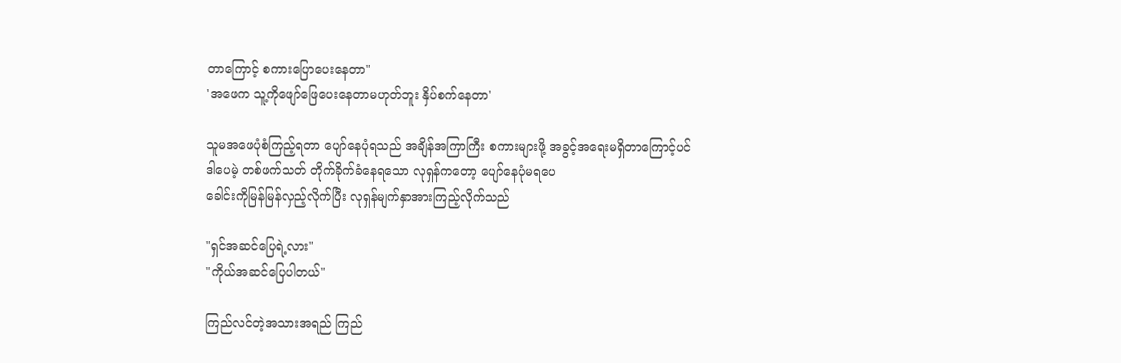တာကြောင့် စကားပြောပေးနေတာ"
'အဖေက သူ့ကိုဖျော်ဖြေပေးနေတာမဟုတ်ဘူး နှိပ်စက်နေတာ'

သူမအဖေပုံစံကြည့်ရတာ ပျော်နေပုံရသည် အချိန်အကြာကြီး စကားများဖို့ အခွင့်အရေးမရှိတာကြောင့်ပင်
ဒါပေမဲ့ တစ်ဖက်သတ် တိုက်ခိုက်ခံနေရသော လုရှန်ကတော့ ပျော်နေပုံမရပေ
ခေါင်းကိုမြန်မြန်လှည့်လိုက်ပြီး လုရှန်မျက်နှာအားကြည့်လိုက်သည်

"ရှင်အ‌ဆင်ပြေရဲ့လား"
"ကိုယ်အဆင်ပြေပါတယ်"

ကြည်လင်တဲ့အသားအရည် ကြည်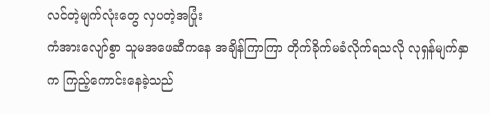လင်တဲ့မျက်လုံးတွေ လှပတဲ့အပြုံး
ကံအားလျော်စွာ သူမအဖေဆီကနေ အချိန်ကြာကြာ တိုက်ခိုက်မခံလိုက်ရသလို လုရှန်မျက်နှာက ကြည့်ကောင်းနေခဲ့သည်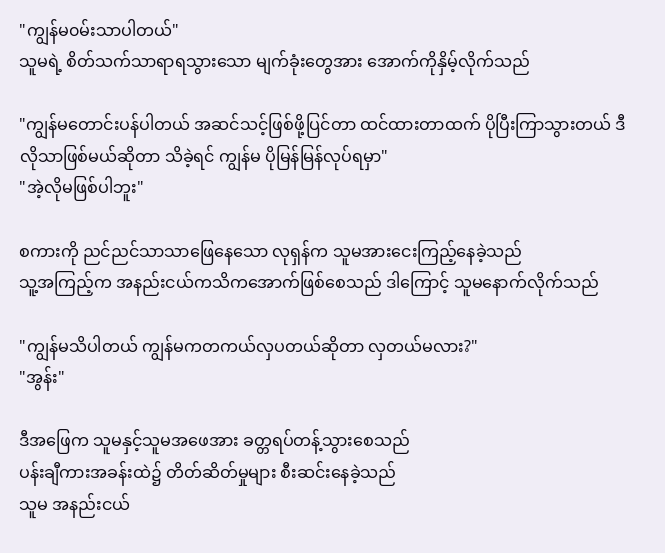"ကျွန်မ၀မ်းသာပါတယ်"
သူမရဲ့ စိတ်သက်သာရာရသွားသော မျက်ခုံးတွေအား အောက်ကိုနှိမ့်လိုက်သည်

"ကျွန်မတောင်းပန်ပါတယ် အဆင်သင့်ဖြစ်ဖို့ပြင်တာ ထင်ထားတာထက် ပိုပြီးကြာသွားတယ် ဒီလိုသာဖြစ်မယ်ဆိုတာ သိခဲ့ရင် ကျွန်မ ပိုမြန်မြန်လုပ်ရမှာ"
"အဲ့လိုမဖြစ်ပါဘူး"

စကားကို ညင်ညင်သာသာဖြေနေသော လုရှန်က သူမအားငေးကြည့်နေခဲ့သည်
သူ့အကြည့်က အနည်းငယ်ကသိကအောက်ဖြစ်စေသည် ဒါကြောင့် သူမနောက်လိုက်သည်

"ကျွန်မသိပါတယ် ကျွန်မကတကယ်လှပတယ်ဆိုတာ လှတယ်မလား?"
"အွန်း"

ဒီအဖြေက သူမနှင့်သူမအဖေအား ခတ္တရပ်တန့်သွားစေသည်
ပန်းချီကားအခန်းထဲ၌ တိတ်ဆိတ်မှုများ စီးဆင်းနေခဲ့သည်
သူမ အနည်းငယ်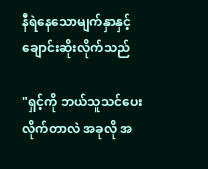နီရဲနေသောမျက်နှာနှင့် ချောင်းဆိုးလိုက်သည်

"ရှင့်ကို ဘယ်သူသင်ပေးလိုက်တာလဲ အခုလို အ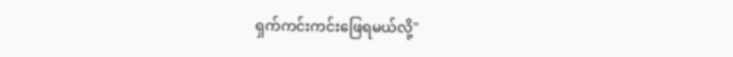ရှက်ကင်းကင်းဖြေရမယ်လို့"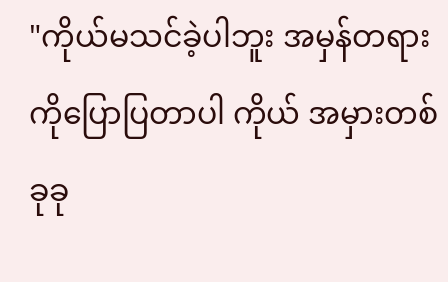"ကိုယ်မသင်ခဲ့ပါဘူး အမှန်တရားကိုပြောပြတာပါ ကိုယ် အမှားတစ်ခုခု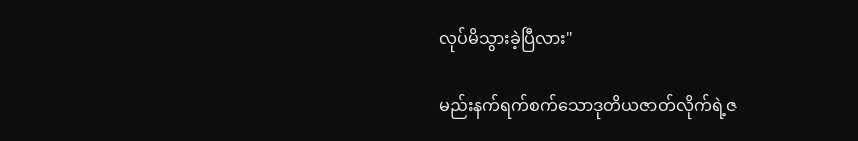လုပ်မိသွားခဲ့ပြီလား"

မည်းနက်ရက်စက်သောဒုတိယဇာတ်လိုက်ရဲ့ဇ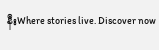နီးWhere stories live. Discover now